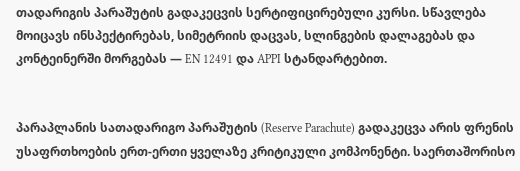თადარიგის პარაშუტის გადაკეცვის სერტიფიცირებული კურსი. სწავლება მოიცავს ინსპექტირებას, სიმეტრიის დაცვას, სლინგების დალაგებას და კონტეინერში მორგებას — EN 12491 და APPI სტანდარტებით.


პარაპლანის სათადარიგო პარაშუტის (Reserve Parachute) გადაკეცვა არის ფრენის უსაფრთხოების ერთ-ერთი ყველაზე კრიტიკული კომპონენტი. საერთაშორისო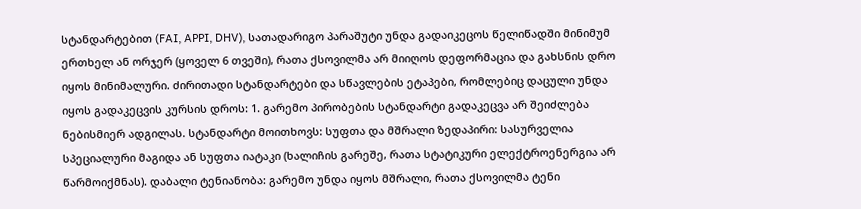სტანდარტებით (FAI, APPI, DHV), სათადარიგო პარაშუტი უნდა გადაიკეცოს წელიწადში მინიმუმ ერთხელ ან ორჯერ (ყოველ 6 თვეში), რათა ქსოვილმა არ მიიღოს დეფორმაცია და გახსნის დრო იყოს მინიმალური. ძირითადი სტანდარტები და სწავლების ეტაპები, რომლებიც დაცული უნდა იყოს გადაკეცვის კურსის დროს: 1. გარემო პირობების სტანდარტი გადაკეცვა არ შეიძლება ნებისმიერ ადგილას. სტანდარტი მოითხოვს: სუფთა და მშრალი ზედაპირი: სასურველია სპეციალური მაგიდა ან სუფთა იატაკი (ხალიჩის გარეშე, რათა სტატიკური ელექტროენერგია არ წარმოიქმნას). დაბალი ტენიანობა: გარემო უნდა იყოს მშრალი, რათა ქსოვილმა ტენი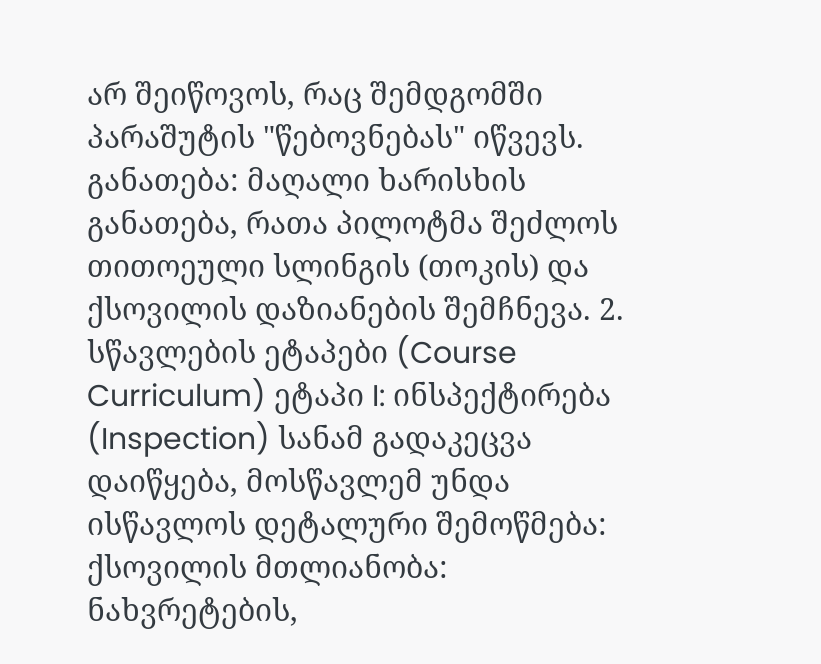არ შეიწოვოს, რაც შემდგომში პარაშუტის "წებოვნებას" იწვევს. განათება: მაღალი ხარისხის განათება, რათა პილოტმა შეძლოს თითოეული სლინგის (თოკის) და ქსოვილის დაზიანების შემჩნევა. 2. სწავლების ეტაპები (Course Curriculum) ეტაპი I: ინსპექტირება (Inspection) სანამ გადაკეცვა დაიწყება, მოსწავლემ უნდა ისწავლოს დეტალური შემოწმება: ქსოვილის მთლიანობა: ნახვრეტების,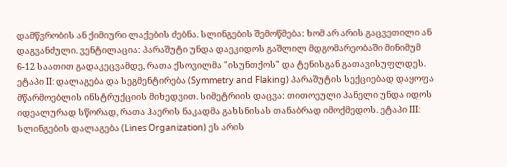დამწვრობის ან ქიმიური ლაქების ძებნა. სლინგების შემოწმება: ხომ არ არის გაცვეთილი ან დაგვანძული. ვენტილაცია: პარაშუტი უნდა დაეკიდოს გაშლილ მდგომარეობაში მინიმუმ 6-12 საათით გადაკეცვამდე, რათა ქსოვილმა "ისუნთქოს" და ტენისგან გათავისუფლდეს. ეტაპი II: დალაგება და სეგმენტირება (Symmetry and Flaking) პარაშუტის სექციებად დაყოფა მწარმოებლის ინსტრუქციის მიხედვით. სიმეტრიის დაცვა: თითოეული პანელი უნდა იდოს იდეალურად სწორად, რათა ჰაერის ნაკადმა გახსნისას თანაბრად იმოქმედოს. ეტაპი III: სლინგების დალაგება (Lines Organization) ეს არის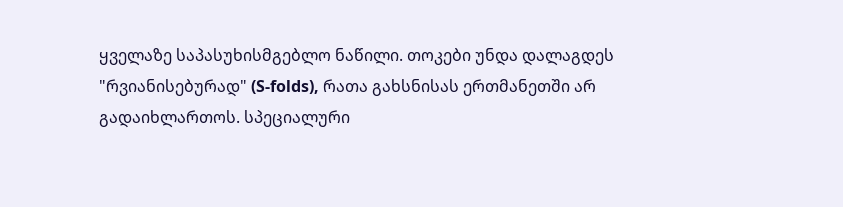ყველაზე საპასუხისმგებლო ნაწილი. თოკები უნდა დალაგდეს "რვიანისებურად" (S-folds), რათა გახსნისას ერთმანეთში არ გადაიხლართოს. სპეციალური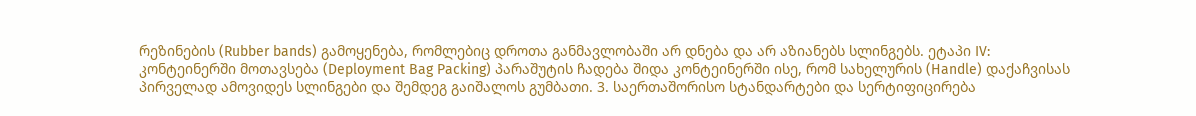რეზინების (Rubber bands) გამოყენება, რომლებიც დროთა განმავლობაში არ დნება და არ აზიანებს სლინგებს. ეტაპი IV: კონტეინერში მოთავსება (Deployment Bag Packing) პარაშუტის ჩადება შიდა კონტეინერში ისე, რომ სახელურის (Handle) დაქაჩვისას პირველად ამოვიდეს სლინგები და შემდეგ გაიშალოს გუმბათი. 3. საერთაშორისო სტანდარტები და სერტიფიცირება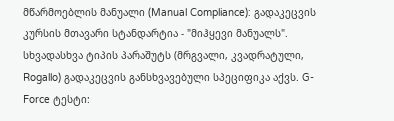მწარმოებლის მანუალი (Manual Compliance): გადაკეცვის კურსის მთავარი სტანდარტია - "მიჰყევი მანუალს". სხვადასხვა ტიპის პარაშუტს (მრგვალი, კვადრატული, Rogallo) გადაკეცვის განსხვავებული სპეციფიკა აქვს. G-Force ტესტი: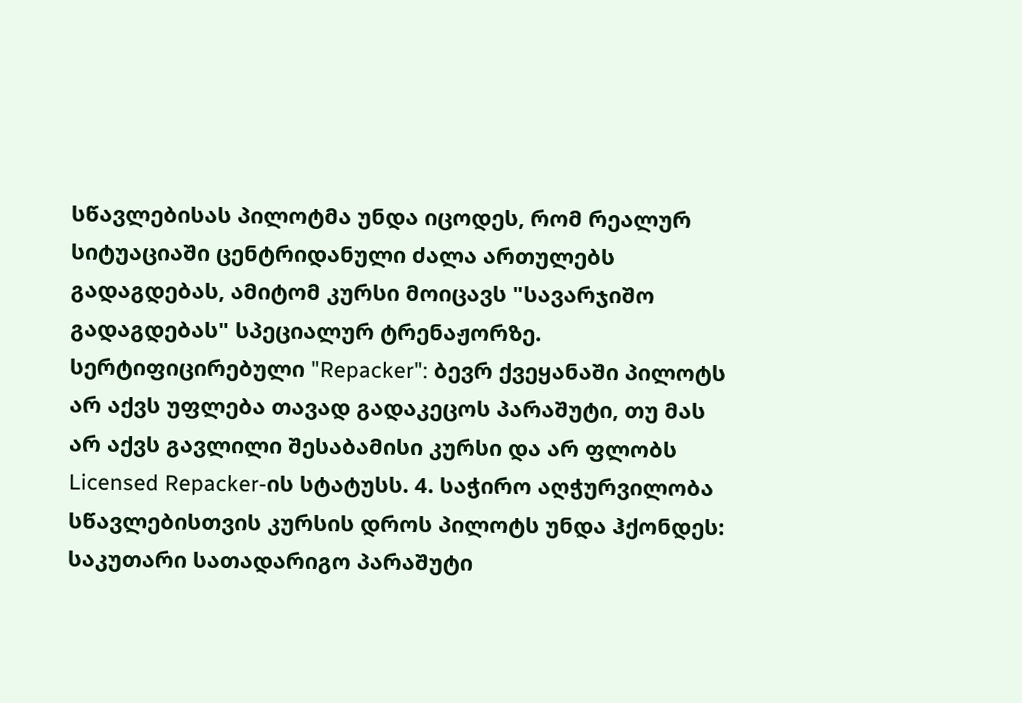სწავლებისას პილოტმა უნდა იცოდეს, რომ რეალურ სიტუაციაში ცენტრიდანული ძალა ართულებს გადაგდებას, ამიტომ კურსი მოიცავს "სავარჯიშო გადაგდებას" სპეციალურ ტრენაჟორზე. სერტიფიცირებული "Repacker": ბევრ ქვეყანაში პილოტს არ აქვს უფლება თავად გადაკეცოს პარაშუტი, თუ მას არ აქვს გავლილი შესაბამისი კურსი და არ ფლობს Licensed Repacker-ის სტატუსს. 4. საჭირო აღჭურვილობა სწავლებისთვის კურსის დროს პილოტს უნდა ჰქონდეს: საკუთარი სათადარიგო პარაშუტი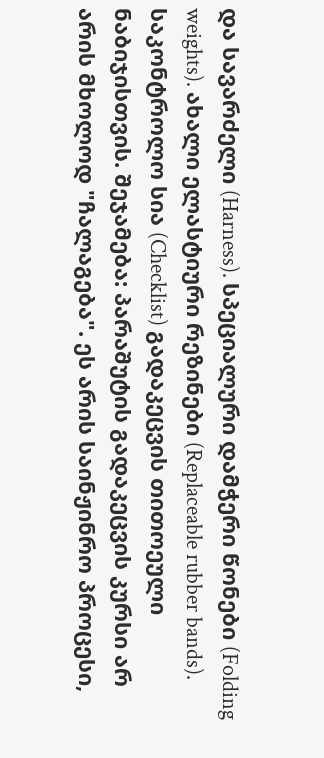და სავარძელი (Harness). სპეციალური დამჭერი წონები (Folding weights). ახალი ელასტიური რეზინები (Replaceable rubber bands). საკონტროლო სია (Checklist) გადაკეცვის თითოეული ნაბიჯისთვის. შეჯამება: პარაშუტის გადაკეცვის კურსი არ არის მხოლოდ "ჩალაგება". ეს არის საინჟინრო პროცესი,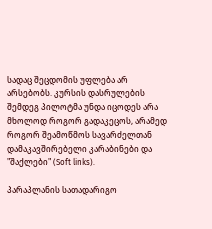სადაც შეცდომის უფლება არ არსებობს. კურსის დასრულების შემდეგ პილოტმა უნდა იცოდეს არა მხოლოდ როგორ გადაკეცოს, არამედ როგორ შეამოწმოს სავარძელთან დამაკავშირებელი კარაბინები და "შაქლები" (Soft links).

პარაპლანის სათადარიგო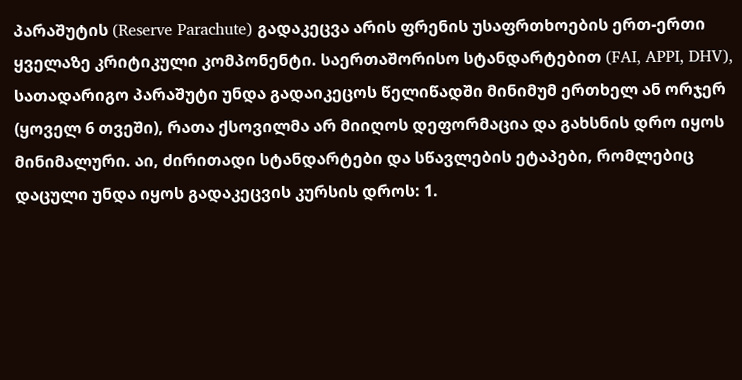პარაშუტის (Reserve Parachute) გადაკეცვა არის ფრენის უსაფრთხოების ერთ-ერთი ყველაზე კრიტიკული კომპონენტი. საერთაშორისო სტანდარტებით (FAI, APPI, DHV), სათადარიგო პარაშუტი უნდა გადაიკეცოს წელიწადში მინიმუმ ერთხელ ან ორჯერ (ყოველ 6 თვეში), რათა ქსოვილმა არ მიიღოს დეფორმაცია და გახსნის დრო იყოს მინიმალური. აი, ძირითადი სტანდარტები და სწავლების ეტაპები, რომლებიც დაცული უნდა იყოს გადაკეცვის კურსის დროს: 1.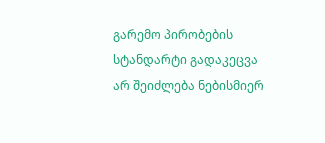გარემო პირობების სტანდარტი გადაკეცვა არ შეიძლება ნებისმიერ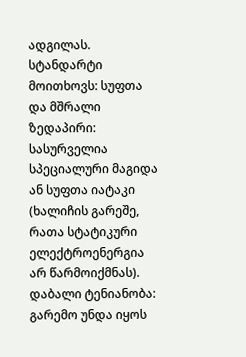ადგილას. სტანდარტი მოითხოვს: სუფთა და მშრალი ზედაპირი: სასურველია სპეციალური მაგიდა ან სუფთა იატაკი (ხალიჩის გარეშე, რათა სტატიკური ელექტროენერგია არ წარმოიქმნას). დაბალი ტენიანობა: გარემო უნდა იყოს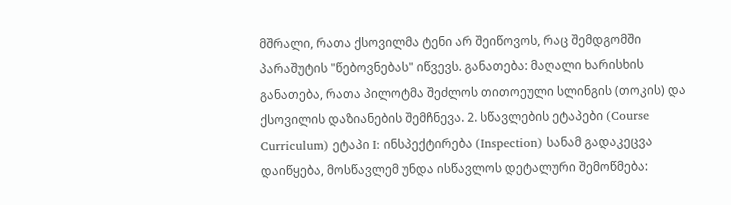მშრალი, რათა ქსოვილმა ტენი არ შეიწოვოს, რაც შემდგომში პარაშუტის "წებოვნებას" იწვევს. განათება: მაღალი ხარისხის განათება, რათა პილოტმა შეძლოს თითოეული სლინგის (თოკის) და ქსოვილის დაზიანების შემჩნევა. 2. სწავლების ეტაპები (Course Curriculum) ეტაპი I: ინსპექტირება (Inspection) სანამ გადაკეცვა დაიწყება, მოსწავლემ უნდა ისწავლოს დეტალური შემოწმება: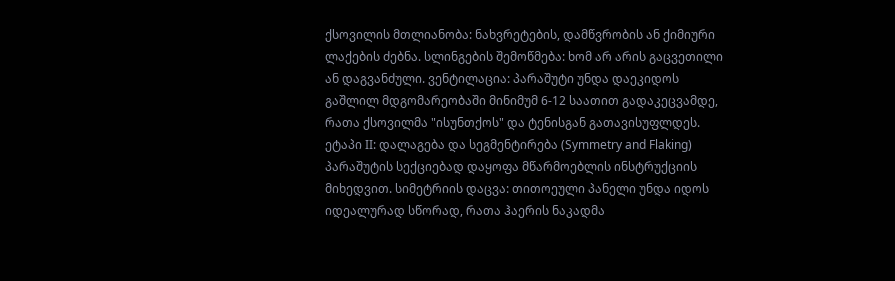ქსოვილის მთლიანობა: ნახვრეტების, დამწვრობის ან ქიმიური ლაქების ძებნა. სლინგების შემოწმება: ხომ არ არის გაცვეთილი ან დაგვანძული. ვენტილაცია: პარაშუტი უნდა დაეკიდოს გაშლილ მდგომარეობაში მინიმუმ 6-12 საათით გადაკეცვამდე, რათა ქსოვილმა "ისუნთქოს" და ტენისგან გათავისუფლდეს. ეტაპი II: დალაგება და სეგმენტირება (Symmetry and Flaking) პარაშუტის სექციებად დაყოფა მწარმოებლის ინსტრუქციის მიხედვით. სიმეტრიის დაცვა: თითოეული პანელი უნდა იდოს იდეალურად სწორად, რათა ჰაერის ნაკადმა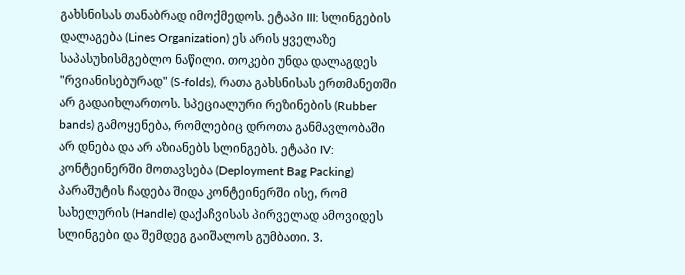გახსნისას თანაბრად იმოქმედოს. ეტაპი III: სლინგების დალაგება (Lines Organization) ეს არის ყველაზე საპასუხისმგებლო ნაწილი. თოკები უნდა დალაგდეს "რვიანისებურად" (S-folds), რათა გახსნისას ერთმანეთში არ გადაიხლართოს. სპეციალური რეზინების (Rubber bands) გამოყენება, რომლებიც დროთა განმავლობაში არ დნება და არ აზიანებს სლინგებს. ეტაპი IV: კონტეინერში მოთავსება (Deployment Bag Packing) პარაშუტის ჩადება შიდა კონტეინერში ისე, რომ სახელურის (Handle) დაქაჩვისას პირველად ამოვიდეს სლინგები და შემდეგ გაიშალოს გუმბათი. 3.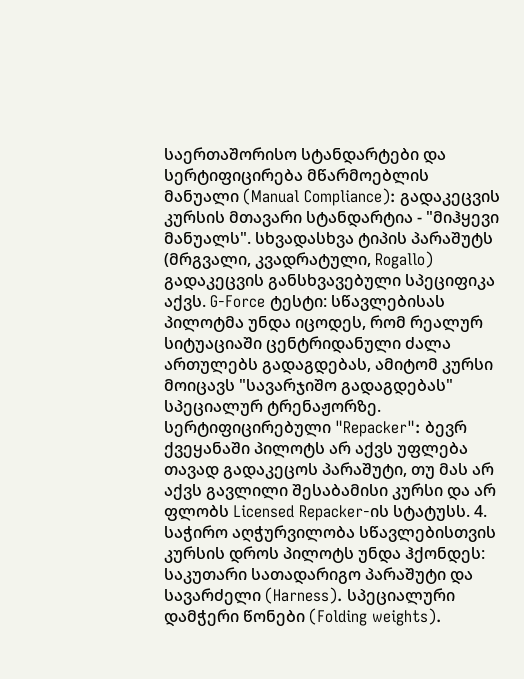საერთაშორისო სტანდარტები და სერტიფიცირება მწარმოებლის მანუალი (Manual Compliance): გადაკეცვის კურსის მთავარი სტანდარტია - "მიჰყევი მანუალს". სხვადასხვა ტიპის პარაშუტს (მრგვალი, კვადრატული, Rogallo) გადაკეცვის განსხვავებული სპეციფიკა აქვს. G-Force ტესტი: სწავლებისას პილოტმა უნდა იცოდეს, რომ რეალურ სიტუაციაში ცენტრიდანული ძალა ართულებს გადაგდებას, ამიტომ კურსი მოიცავს "სავარჯიშო გადაგდებას" სპეციალურ ტრენაჟორზე. სერტიფიცირებული "Repacker": ბევრ ქვეყანაში პილოტს არ აქვს უფლება თავად გადაკეცოს პარაშუტი, თუ მას არ აქვს გავლილი შესაბამისი კურსი და არ ფლობს Licensed Repacker-ის სტატუსს. 4. საჭირო აღჭურვილობა სწავლებისთვის კურსის დროს პილოტს უნდა ჰქონდეს: საკუთარი სათადარიგო პარაშუტი და სავარძელი (Harness). სპეციალური დამჭერი წონები (Folding weights).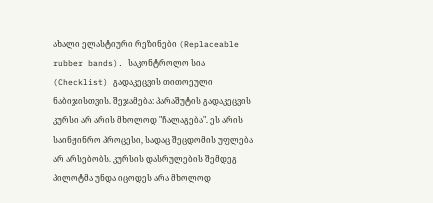ახალი ელასტიური რეზინები (Replaceable rubber bands). საკონტროლო სია (Checklist) გადაკეცვის თითოეული ნაბიჯისთვის. შეჯამება: პარაშუტის გადაკეცვის კურსი არ არის მხოლოდ "ჩალაგება". ეს არის საინჟინრო პროცესი, სადაც შეცდომის უფლება არ არსებობს. კურსის დასრულების შემდეგ პილოტმა უნდა იცოდეს არა მხოლოდ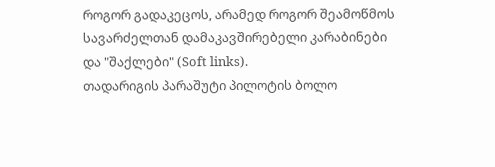როგორ გადაკეცოს, არამედ როგორ შეამოწმოს სავარძელთან დამაკავშირებელი კარაბინები და "შაქლები" (Soft links).
თადარიგის პარაშუტი პილოტის ბოლო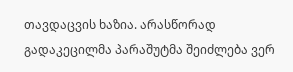თავდაცვის ხაზია. არასწორად გადაკეცილმა პარაშუტმა შეიძლება ვერ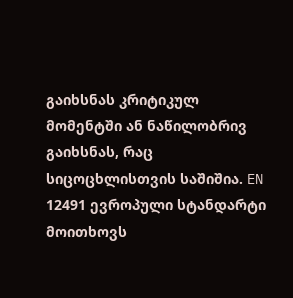გაიხსნას კრიტიკულ მომენტში ან ნაწილობრივ გაიხსნას, რაც სიცოცხლისთვის საშიშია. EN 12491 ევროპული სტანდარტი მოითხოვს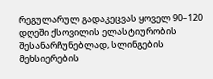რეგულარულ გადაკეცვას ყოველ 90–120 დღეში ქსოვილის ელასტიურობის შესანარჩუნებლად, სლინგების მეხსიერების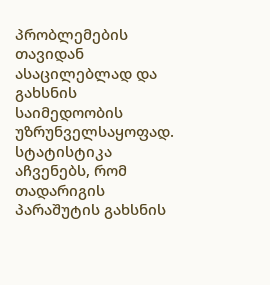პრობლემების თავიდან ასაცილებლად და გახსნის საიმედოობის უზრუნველსაყოფად.
სტატისტიკა აჩვენებს, რომ თადარიგის პარაშუტის გახსნის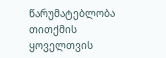წარუმატებლობა თითქმის ყოველთვის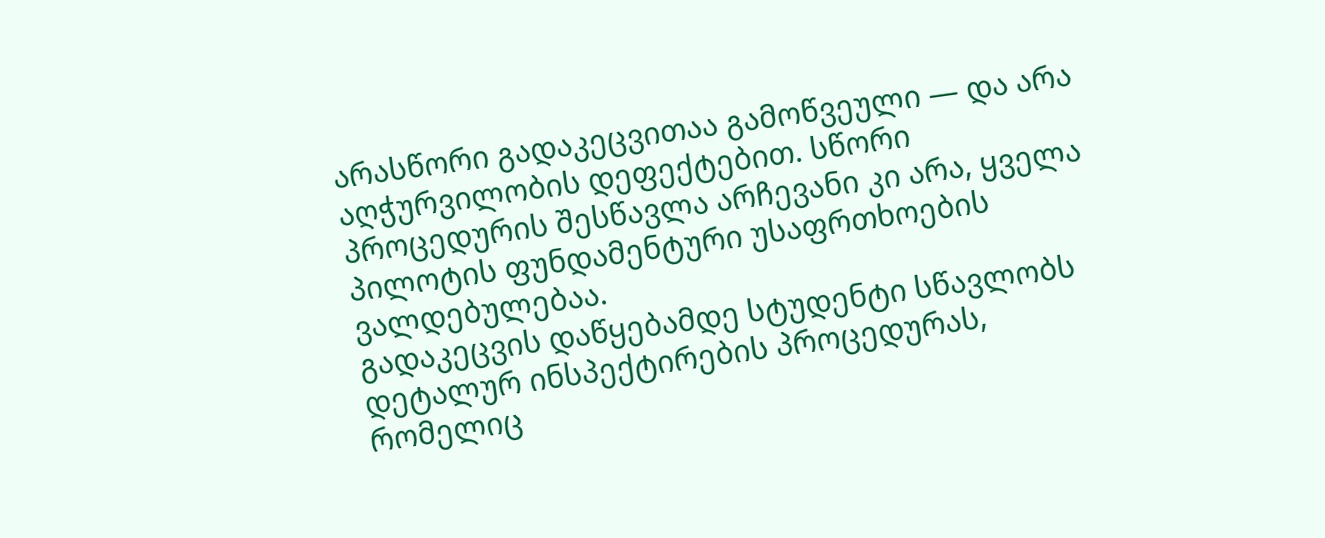არასწორი გადაკეცვითაა გამოწვეული — და არა აღჭურვილობის დეფექტებით. სწორი პროცედურის შესწავლა არჩევანი კი არა, ყველა პილოტის ფუნდამენტური უსაფრთხოების ვალდებულებაა.
გადაკეცვის დაწყებამდე სტუდენტი სწავლობს დეტალურ ინსპექტირების პროცედურას, რომელიც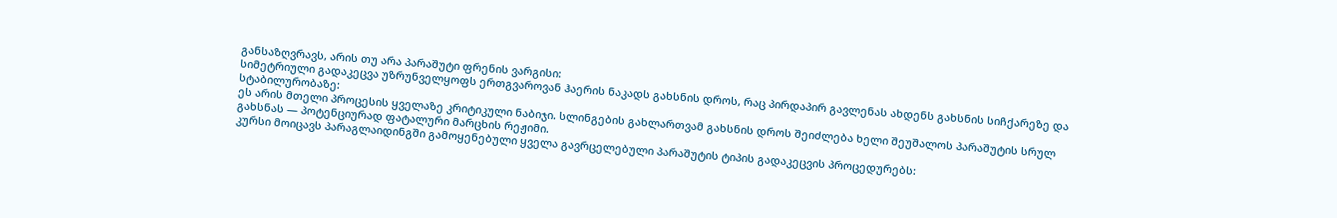განსაზღვრავს, არის თუ არა პარაშუტი ფრენის ვარგისი:
სიმეტრიული გადაკეცვა უზრუნველყოფს ერთგვაროვან ჰაერის ნაკადს გახსნის დროს, რაც პირდაპირ გავლენას ახდენს გახსნის სიჩქარეზე და სტაბილურობაზე:
ეს არის მთელი პროცესის ყველაზე კრიტიკული ნაბიჯი. სლინგების გახლართვამ გახსნის დროს შეიძლება ხელი შეუშალოს პარაშუტის სრულ გახსნას — პოტენციურად ფატალური მარცხის რეჟიმი.
კურსი მოიცავს პარაგლაიდინგში გამოყენებული ყველა გავრცელებული პარაშუტის ტიპის გადაკეცვის პროცედურებს: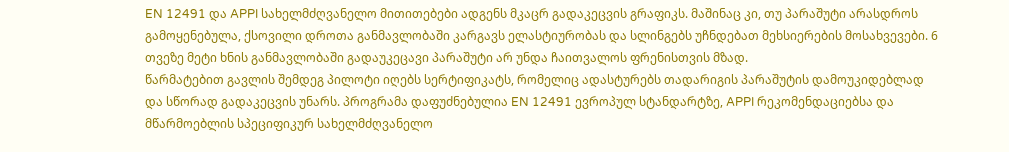EN 12491 და APPI სახელმძღვანელო მითითებები ადგენს მკაცრ გადაკეცვის გრაფიკს. მაშინაც კი, თუ პარაშუტი არასდროს გამოყენებულა, ქსოვილი დროთა განმავლობაში კარგავს ელასტიურობას და სლინგებს უჩნდებათ მეხსიერების მოსახვევები. 6 თვეზე მეტი ხნის განმავლობაში გადაუკეცავი პარაშუტი არ უნდა ჩაითვალოს ფრენისთვის მზად.
წარმატებით გავლის შემდეგ პილოტი იღებს სერტიფიკატს, რომელიც ადასტურებს თადარიგის პარაშუტის დამოუკიდებლად და სწორად გადაკეცვის უნარს. პროგრამა დაფუძნებულია EN 12491 ევროპულ სტანდარტზე, APPI რეკომენდაციებსა და მწარმოებლის სპეციფიკურ სახელმძღვანელო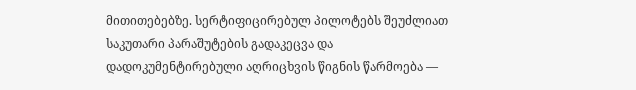მითითებებზე. სერტიფიცირებულ პილოტებს შეუძლიათ საკუთარი პარაშუტების გადაკეცვა და დადოკუმენტირებული აღრიცხვის წიგნის წარმოება —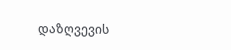დაზღვევის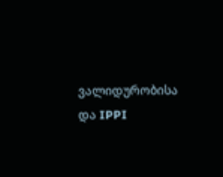ვალიდურობისა და IPPI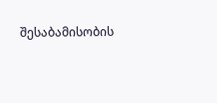შესაბამისობის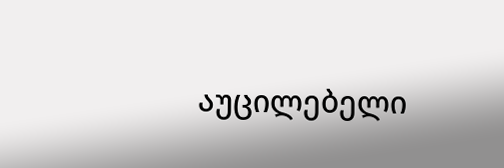აუცილებელი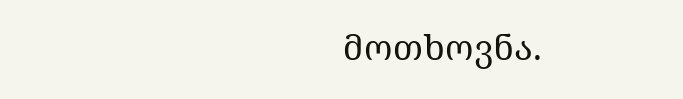მოთხოვნა.